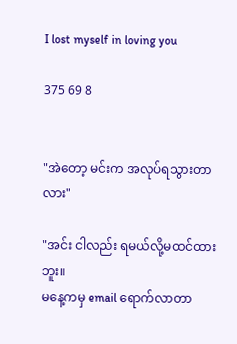I lost myself in loving you

375 69 8


"အဲတော့ မင်းက အလုပ်ရသွားတာလား"

"အင်း ငါလည်း ရမယ်လို့မထင်ထားဘူး။
မနေ့ကမှ email ရောက်လာတာ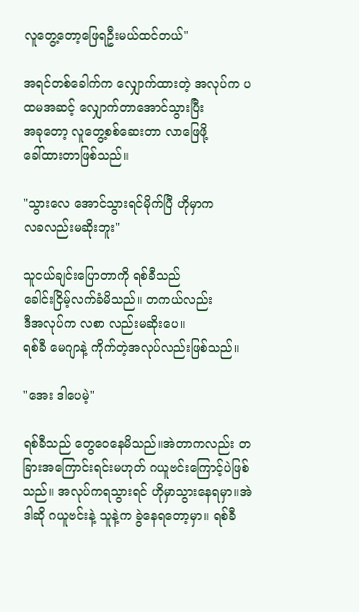လူတွေ့တော့ဖြေရဦးမယ်ထင်တယ်"

အရင်တစ်ခေါက်က လျှောက်ထားတဲ့ အလုပ်က ပထမအဆင့် လျှောက်တာအောင်သွားပြီး
အခုတော့ လူတွေ့စစ်ဆေးတာ လာဖြေဖို့
ခေါ်ထားတာဖြစ်သည်။

"သွားလေ အောင်သွားရင်မိုက်ပြီ ဟိုမှာက
လခလည်းမဆိုးဘူး"

သူငယ်ချင်းပြောတာကို ရစ်ခီသည်
ခေါင်းငြိမ့်လက်ခံမိသည်။ တကယ်လည်း
ဒီအလုပ်က လစာ လည်းမဆိုးပေ။
ရစ်ခီ မေဂျာနဲ့ ကိုက်တဲ့အလုပ်လည်းဖြစ်သည်။

"အေး ဒါပေမဲ့"

ရစ်ခီသည် တွေဝေနေမိသည်။အဲတာကလည်း တခြားအကြောင်းရင်းမဟုတ် ဂယူဗင်းကြောင့်ပဲဖြစ်သည်။ အလုပ်ကရသွားရင် ဟိုမှာသွားနေရမှာ။အဲဒါဆို ဂယူဗင်းနဲ့ သူနဲ့က ခွဲနေရတော့မှာ။ ရစ်ခီ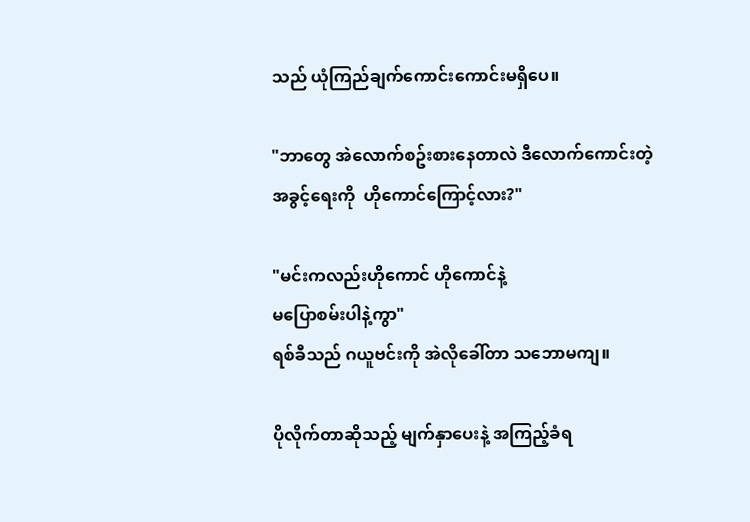သည် ယုံကြည်ချက်ကောင်းကောင်းမရှိပေ။

"ဘာတွေ အဲလောက်စဥ်းစားနေတာလဲ ဒီလောက်ကောင်းတဲ့အခွင့်ရေးကို  ဟိုကောင်ကြောင့်လား?"

"မင်းကလည်းဟိုကောင် ဟိုကောင်နဲ့
မပြောစမ်းပါနဲ့ကွာ"
ရစ်ခီသည် ဂယူဗင်းကို အဲလိုခေါ်တာ သဘောမကျ။

ပိုလိုက်တာဆိုသည့် မျက်နှာပေးနဲ့ အကြည့်ခံရ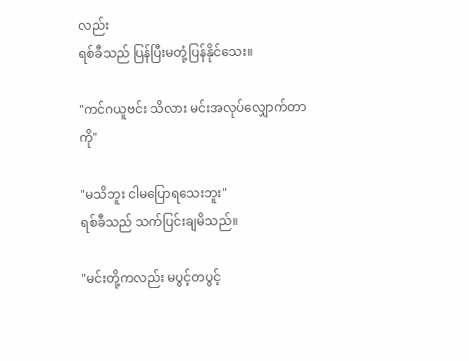လည်း
ရစ်ခီသည် ပြန်ပြီးမတုံ့ပြန်နိုင်သေး။

"ကင်ဂယူဗင်း သိလား မင်းအလုပ်လျှောက်တာကို"

"မသိဘူး ငါမပြောရသေးဘူး"
ရစ်ခီသည် သက်ပြင်းချမိသည်။

"မင်းတို့ကလည်း မပွင့်တပွင့်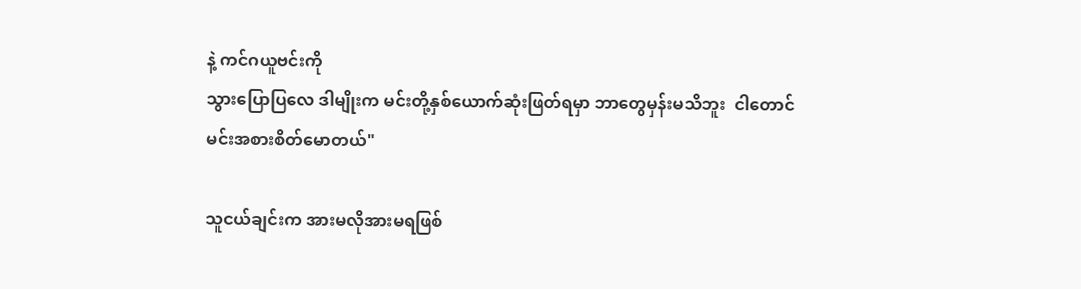နဲ့ ကင်ဂယူဗင်းကို
သွားပြောပြလေ ဒါမျိုးက မင်းတို့နှစ်ယောက်ဆုံးဖြတ်ရမှာ ဘာတွေမှန်းမသိဘူး  ငါတောင်
မင်းအစားစိတ်မောတယ်"

သူငယ်ချင်းက အားမလိုအားမရဖြစ်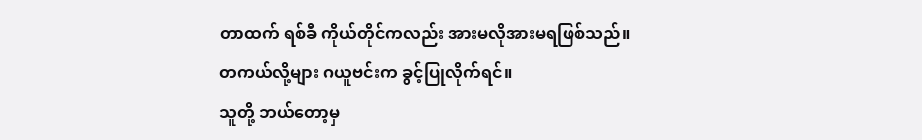တာထက် ရစ်ခီ ကိုယ်တိုင်ကလည်း အားမလိုအားမရဖြစ်သည်။
တကယ်လို့များ ဂယူဗင်းက ခွင့်ပြုလိုက်ရင်။
သူတို့ ဘယ်တော့မှ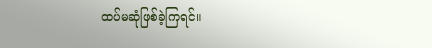ထပ်မဆုံဖြစ်ခဲ့ကြရင်။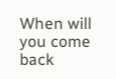When will you come back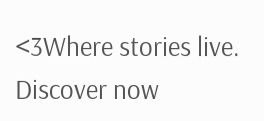<3Where stories live. Discover now